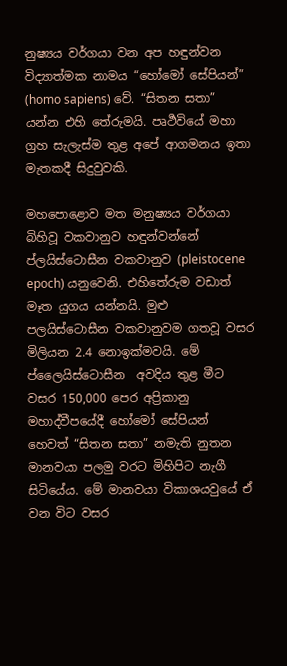නුෂ්‍යය වර්ගයා වන අප හඳුන්වන විද්‍යාත්මක නාමය “හෝමෝ සේපියන්” (homo sapiens) වේ. “සිතන සතා” යන්න එහි තේරුමයි. පෘර්‍ථවියේ මහා ග්‍රහ සැලැස්ම තුළ අපේ ආගමනය ඉතා මැතකදී සිදුවුවකි.

මහපොළොව මත මනුෂ්‍යය වර්ගයා බිහිවූ වකවානුව හඳුන්වන්නේ ප්ලයිස්ටොසීන වකවානුව (pleistocene epoch) යනුවෙනි. එහිතේරුම වඩාත් මෑත යුගය යන්නයි. මුළු පලයිස්ටොසීන වකවානුවම ගතවූ වසර මිලියන 2.4 නොඉක්මවයි. මේ ප්‍ලෛයිස්ටොසීන  අවදිය තුළ මීට වසර 150,000 පෙර අප්‍රිකානු මහාද්වීපයේදී හෝමෝ සේපියන්  හෙවත් “සිතන සතා” නමැති නුතන මානවයා පලමු වරට මිහිපිට නැගී සිටියේය. මේ මානවයා විකාශයවුයේ ඒ වන විට වසර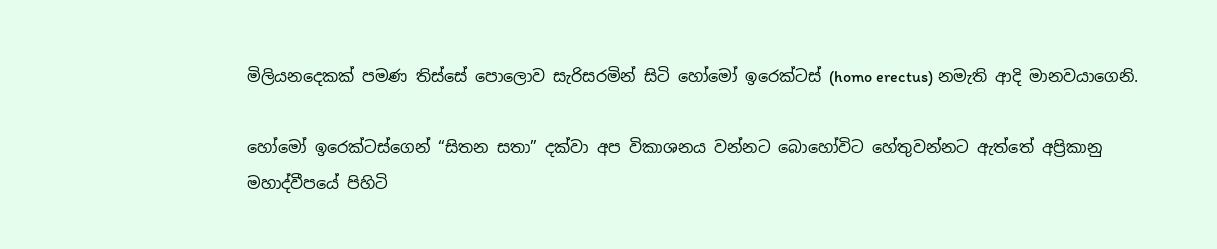මිලියනදෙකක් පමණ තිස්සේ පොලොව සැරිසරමින් සිටි හෝමෝ ඉරෙක්ටස් (homo erectus) නමැති ආදි මානවයාගෙනි.

හෝමෝ ඉරෙක්ටස්ගෙන් “සිතන සතා” දක්වා අප විකාශනය වන්නට බොහෝවිට හේතුවන්නට ඇත්තේ අප්‍රිකානු මහාද්වීපයේ පිහිටි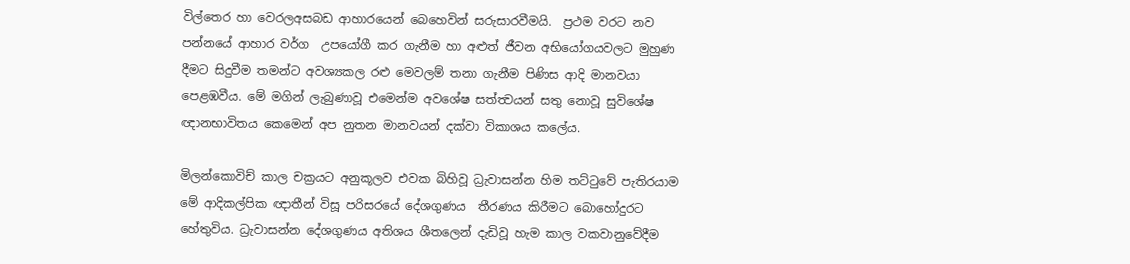විල්තෙර හා වෙරලඅසබඩ ආහාරයෙන් බෙහෙවින් සරුසාරවීමයි.  ප්‍රථම වරට නව පන්නයේ ආහාර වර්ග  උපයෝගී කර ගැනීම හා අළුත් ජීවන අභියෝගයවලට මුහුණ දීමට සිදුවීම තමන්ට අවශ්‍යකල රළු මෙවලම් තනා ගැනීම පිණිස ආදි මානවයා පෙළඹවීය. මේ මගින් ලැබුණාවූ එමෙන්ම අවශේෂ සත්ත්‍වයන් සතු නොවූ සුවිශේෂ ඥානභාවිතය කෙමෙන් අප නුතන මානවයන් දක්වා විකාශය කලේය.

මිලන්කොවිච් කාල චක්‍රයට අනුකූලව එවක බිහිවූ ධ්‍රැවාසන්න හිම තට්ටුවේ පැතිරයාම මේ ආදිකල්පික ඥාතීන් විසූ පරිසරයේ දේශගුණය  තීරණය කිරීමට බොහෝදුරට හේතුවිය. ධ්‍රැවාසන්න දේශගුණය අතිශය ශීතලෙන් දැඩිවූ හැම කාල වකවානුවේදීම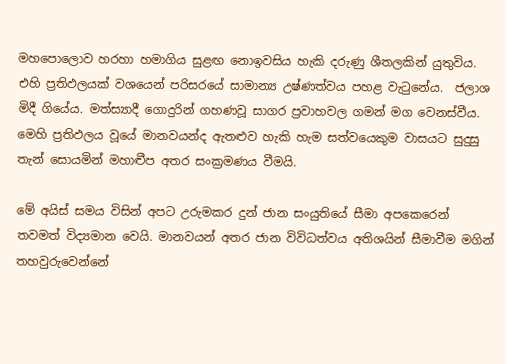මහපොලොව හරහා හමාගිය සුළඟ නොඉවසිය හැකි දරුණු ශීතලකින් යුතුවිය. එහි ප්‍රතිඵලයක් වශයෙන් පරිසරයේ සාමාන්‍ය උෂ්ණත්වය පහළ වැටුනේය.  ජලාශ මිදී ගියේය. මත්ස්‍යාදී ගොදුරින් ගහණවූ සාගර ප්‍රවාහවල ගමන් මග වෙනස්වීය. මෙහි ප්‍රතිඵලය වූයේ මානවයන්ද ඇතළුව හැකි හැම සත්වයෙකුම වාසයට සුදුසු තැන් සොයමින් මහාද්‍වීප අතර සංක්‍රමණය වීමයි.

මේ අයිස් සමය විසින් අපට උරුමකර දුන් ජාන සංයුතියේ සීමා අපකෙරෙන් තවමත් විද්‍යමාන වෙයි. මානවයන් අතර ජාන විවිධත්වය අතිශයින් සීමාවීම මගින් තහවුරුවෙන්නේ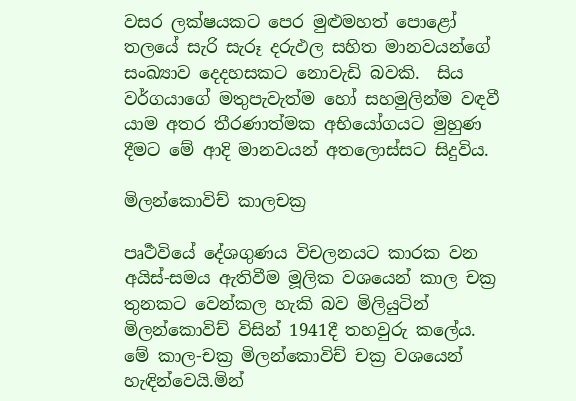වසර ලක්ෂයකට පෙර මුළුමහත් පොළෝ තලයේ සැරි සැරූ දරුඵල සහිත මානවයන්ගේ සංඛ්‍යාව දෙදහසකට නොවැඩි බවකි.  සිය වර්ගයාගේ මතුපැවැත්ම හෝ සහමුලින්ම වඳවී යාම අතර තීරණාත්මක අභියෝගයට මුහුණ දීමට මේ ආදි මානවයන් අතලොස්සට සිදුවිය.

මිලන්කොවිච් කාලචක්‍ර

පෘර්‍ථවියේ දේශගුණය විචලනයට කාරක වන අයිස්-සමය ඇතිවීම මූලික වශයෙන් කාල චක්‍ර  තුනකට වෙන්කල හැකි බව මිලියුටින් මිලන්කොවිච් විසින් 1941දී තහවුරු කලේය. මේ කාල-චක්‍ර මිලන්කොවිච් චක්‍ර වශයෙන් හැඳින්වෙයි.මින්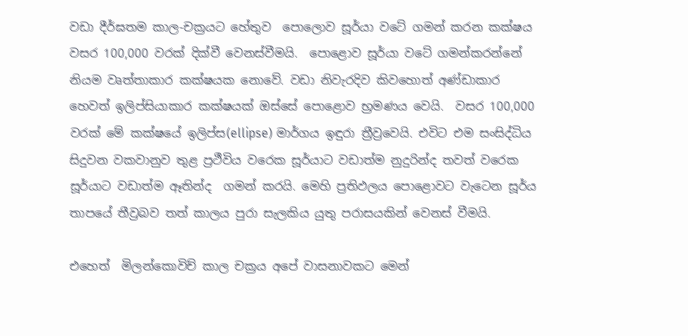වඩා දීර්ඝතම කාල-චක්‍රයට හේතුව  පොලොව සූර්යා වටේ ගමන් කරන කක්ෂය  වසර 100,000 වරක් දික්වී වෙනස්වීමයි.  පොළොව සූර්යා වටේ ගමන්කරන්නේ  නියම වෘත්තාකාර කක්ෂයක නොවේ. වඩා නිවැරදිව කිවහොත් අණ්ඩාකාර හෙවත් ඉලිප්සියාකාර කක්ෂයක් ඔස්සේ පොළොව භ්‍රමණය වෙයි.  වසර 100,000 වරක් මේ කක්ෂයේ ඉලිප්ස(ellipse) මාර්ගය ඉඳුරා ත්‍රීව්‍රවෙයි. එවිට එම සංසිද්ධිය සිදුවන වකවානුව තුළ ප්‍රථීවිය වරෙක සූර්යාට වඩාත්ම නුදුරින්ද තවත් වරෙක සූර්යාට වඩාත්ම ඈතින්ද  ගමන් කරයි. මෙහි ප්‍රතිඵලය පොළොවට වැටෙන සූර්ය තාපයේ තීව්‍රබව තත් කාලය පුරා සැලකිය යුතු පරාසයකින් වෙනස් වීමයි.

එහෙත්  මිලන්කොවිච් කාල චක්‍රය අපේ වාසනාවකට මෙන්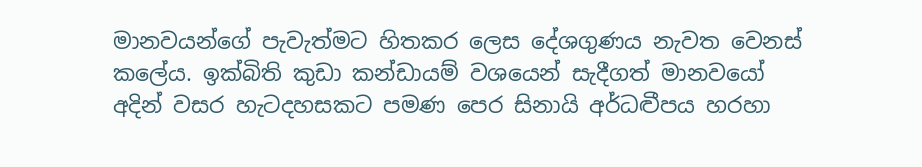මානවයන්ගේ පැවැත්මට හිතකර ලෙස දේශගුණය නැවත වෙනස් කලේය. ඉක්බිති කුඩා කන්ඩායම් වශයෙන් සැදීගත් මානවයෝ අදින් වසර හැටදහසකට පමණ පෙර සිනායි අර්ධද්‍වීපය හරහා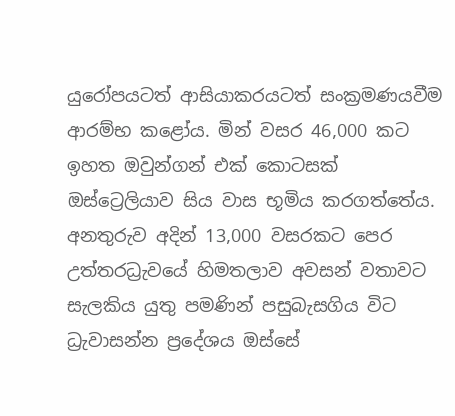යුරෝපයටත් ආසියාකරයටත් සංක්‍රමණයවීම ආරම්භ කළෝය. මින් වසර 46,000 කට ඉහත ඔවුන්ගන් එක් කොටසක් ඔස්ට්‍රෙලියාව සිය වාස භූමිය කරගත්තේය. අනතුරුව අදින් 13,000 වසරකට පෙර  උත්තරධ්‍රැවයේ හිමතලාව අවසන් වතාවට සැලකිය යුතු පමණින් පසුබැසගිය විට ධ්‍රැවාසන්න ප්‍රදේශය ඔස්සේ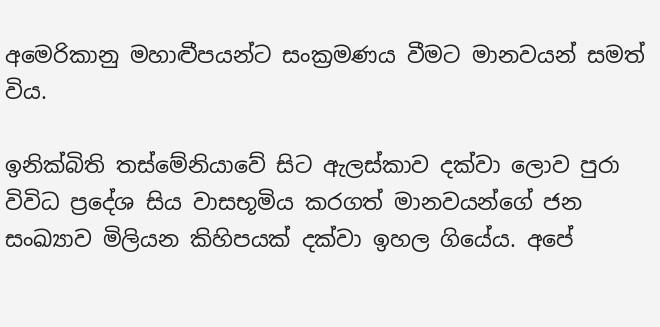අමෙරිකානු මහාද්‍වීපයන්ට සංක්‍රමණය වීමට මානවයන් සමත් විය.

ඉනික්බිති තස්මේනියාවේ සිට ඇලස්කාව දක්වා ලොව පුරා විවිධ ප්‍රදේශ සිය වාසභූමිය කරගත් මානවයන්ගේ ජන සංඛ්‍යාව මිලියන කිහිපයක් දක්වා ඉහල ගියේය. අපේ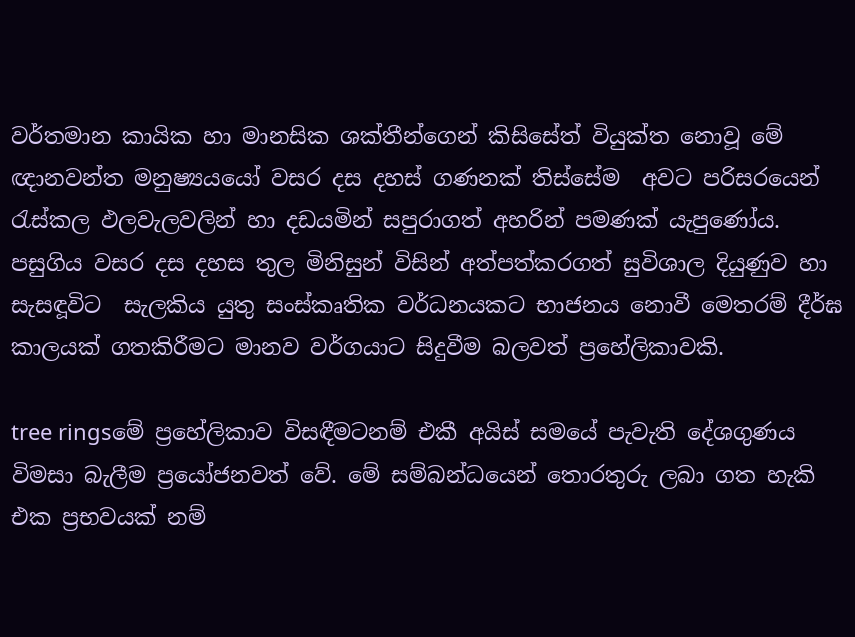වර්තමාන කායික හා මානසික ශක්තීන්ගෙන් කිසිසේත් වියුක්ත නොවූ මේ ඥානවන්ත මනුෂ්‍යයයෝ වසර දස දහස් ගණනක් තිස්සේම  අවට පරිසරයෙන් රැස්කල ඵලවැලවලින් හා දඩයමින් සපුරාගත් අහරින් පමණක් යැපුණෝය. පසුගිය වසර දස දහස තුල මිනිසුන් විසින් අත්පත්කරගත් සුවිශාල දියුණුව හා සැසඳූවිට  සැලකිය යුතු සංස්කෘතික වර්ධනයකට භාජනය නොවී මෙතරම් දීර්ඝ කාලයක් ගතකිරීමට මානව වර්ගයාට සිදුවීම බලවත් ප්‍රහේලිකාවකි.

tree ringsමේ ප්‍රහේලිකාව විසඳීමටනම් එකී අයිස් සමයේ පැවැති දේශගුණය විමසා බැලීම ප්‍රයෝජනවත් වේ. මේ සම්බන්ධයෙන් තොරතුරු ලබා ගත හැකි එක ප්‍රභවයක් නම්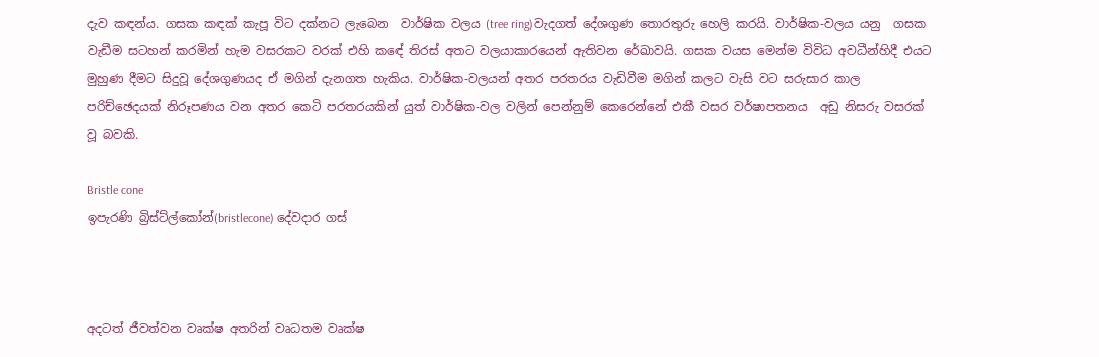දැව කඳන්ය. ගසක කඳක් කැපූ විට දක්නට ලැබෙන  වාර්ෂික වලය (tree ring)වැදගත් දේශගුණ තොරතුරු හෙලි කරයි. වාර්ෂික-වලය යනු  ගසක වැඩීම සටහන් කරමින් හැම වසරකට වරක් එහි ක‍ඳේ තිරස් අතට වලයාකාරයෙන් ඇතිවන රේඛාවයි. ගසක වයස මෙන්ම විවිධ අවධීන්හිදී එයට මුහුණ දීමට සිදුවූ දේශගුණයද ඒ මගින් දැනගත හැකිය. වාර්ෂික-වලයන් අතර පරතරය වැඩිවීම මගින් කලට වැසි වට සරුසාර කාල පරිච්ඡෙදයක් නිරූපණය වන අතර කෙටි පරතරයකින් යුත් වාර්ෂික-වල වලින් පෙන්නුම් කෙරෙන්නේ එකී වසර වර්ෂාපතනය  අඩු නිසරු වසරක් වූ බවකි.

Bristle cone
ඉපැරණි බ්‍රිස්ට්ල්කෝන්(bristlecone) දේවදාර ගස්



අදටත් ජීවත්වන වෘක්ෂ අතරින් වෘධතම වෘක්ෂ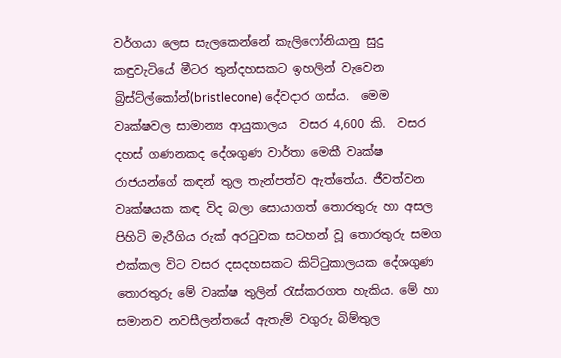වර්ගයා ලෙස සැලකෙන්නේ කැලිෆෝනියානු සුදු කඳුවැටියේ මීටර තුන්දහසකට ඉහලින් වැවෙන බ්‍රිස්ට්ල්කෝන්(bristlecone) දේවදාර ගස්ය.  මෙම වෘක්ෂවල සාමාන්‍ය ආයුකාලය  වසර 4,600 කි.  වසර දහස් ගණනකද දේශගුණ වාර්තා මෙකී වෘක්ෂ රාජයන්ගේ කඳන් තුල තැන්පත්ව ඇත්තේය. ජීවත්වන වෘක්ෂයක කඳ විද බලා සොයාගත් තොරතුරු හා අසල පිහිටි මැරීගිය රුක් අරටුවක සටහන් වූ තොරතුරු සමග එක්කල විට වසර දසදහසකට කිට්ටුකාලයක දේශගුණ තොරතුරු මේ වෘක්ෂ තුලින් රැස්කරගත හැකිය. මේ හා සමානව නවසීලන්තයේ ඇතැම් වගුරු බිම්තුල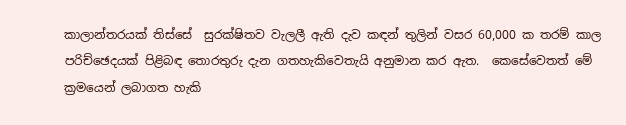කාලාන්තරයක් තිස්සේ  සුරක්ෂිතව වැලලී ඇති දැව කඳන් තුලින් වසර 60,000 ක තරම් කාල පරිච්ඡෙදයක් පිළිබඳ තොරතුරු දැන ගතහැකිවෙතැයි අනුමාන කර ඇත.  කෙසේවෙතත් මේ ක්‍රමයෙන් ලබාගත හැකි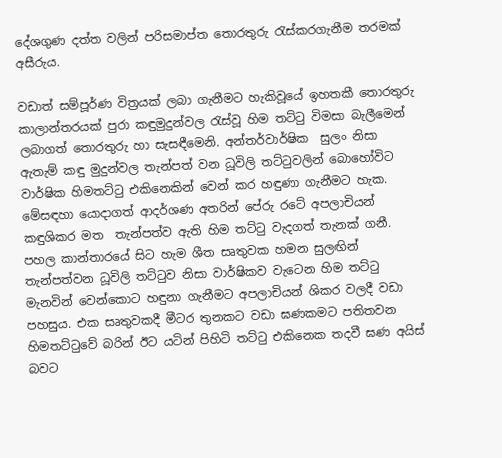දේශගුණ දත්ත වලින් පරිසමාප්ත තොර‍තුරු රැස්කරගැනීම තරමක් අසීරුය.

වඩාත් සම්පූර්ණ විත්‍රයක් ලබා ගැනීමට හැකිවූයේ ඉහතකී තොරතුරු කාලාන්තරයක් පුරා කඳුමුදුන්වල රැස්වූ හිම තට්ටු විමසා බැලීමෙන් ලබාගත් තොරතුරු හා සැසඳීමෙනි. අන්තර්වාර්ෂික  සුලං නිසා  ඇතැම් කඳු මුදුන්වල තැන්පත් වන ධූවිලි තට්ටුවලින් බොහෝවිට වාර්ෂික හිමතට්ටු එකිනෙකින් වෙන් කර හඳුණා ගැනීමට හැක.  මේසඳහා ‍යොදාගත් ආදර්ශණ අතරින් පේරු රටේ අපලාචියන් කඳුශිකර මත  තැන්පත්ව ඇති හිම තට්ටු වැදගත් තැනක් ගනී.   පහල කාන්තාර‍යේ සිට හැම ශීත සෘතුවක හමන සුලඟින් තැන්පත්වන ධූවිලි තට්ටුව නිසා වාර්ෂිකව වැටෙන හිම තට්ටු මැනවින් වෙන්කොට හඳුනා ගැනීමට අපලාචියන් ශිකර වලදී වඩා පහසුය. එක සෘතුවකදී මීටර තුනකට වඩා ඝණකමට පතිතවන හිමතට්ටුවේ බරින් ඊට යටින් පිහිටි තට්ටු එකිනෙක තදවී ඝණ අයිස්  බවට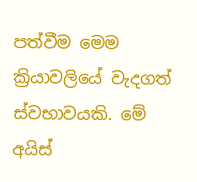පත්වීම මෙම ක්‍රියාවලියේ වැදගත්  ස්‍වභාවයකි. මේ අයිස්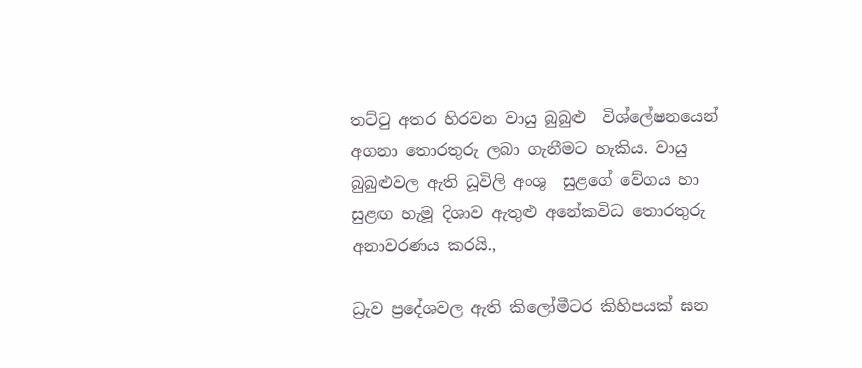තට්ටු අතර හිරවන වායු බුබුළු  විශ්ලේෂනයෙන් අගනා තොරතුරු ලබා ගැනීමට හැකිය. වායු බුබුළුවල ඇති ධූවිලි අංශු  සුළ‍ගේ වේගය හා සුළඟ හැමූ දිශාව ඇතුළු අනේකවිධ තොරතුරු අනාවරණය කරයි.,

ධ්‍රැව ප්‍රදේශවල ඇති කිලෝමීටර කිහිපයක් ඝන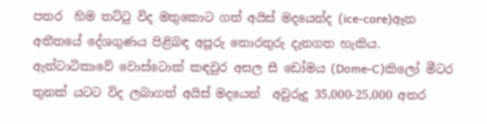පතර  හිම තට්ටු විද මතුකොට ගත් අයිස් මදයෙන්ද (ice-core)ඈත අතීතයේ දේශගුණය පිළිබඳ අපූරු තොරතුරු දැනගත හැකිය. ඇන්ටාටිකාවේ වොස්ටොක් කඳවුර අසල සී ඩෝමය (Dome-C)කිලෝ මීටර තුනක් යටට විද ලබාගත් අයිස් මදයෙන්  අවුරුදු 35,000-25,000 අතර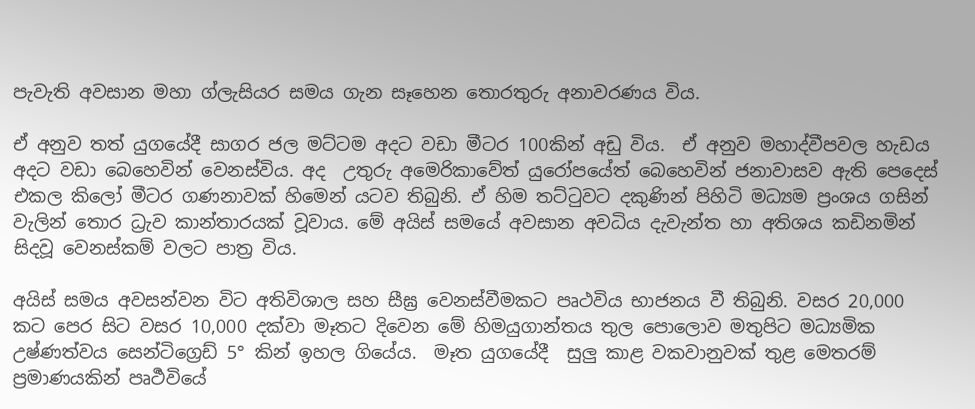පැවැති අවසාන මහා ග්ලැසියර සමය ගැන සෑහෙන තොරතුරු අනාවරණය විය.

ඒ අනුව තත් යුගයේදී සාගර ජල මට්ටම අදට වඩා මීටර 100කින් අඩු විය.  ඒ අනුව මහාද්වීපවල හැඩය අදට වඩා බෙහෙවින් වෙනස්විය. අද  උතුරු අමෙරිකාවේත් යුරෝපයේත් බෙහෙවින් ජනාවාසව ඇති පෙදෙස් එකල කිලෝ මීටර ගණනාවක් හිමෙන් යටව තිබුනි. ඒ හිම තට්ටුවට දකු‍ණින් පිහිටි මධ්‍යම ප්‍රංශය ගසින් වැලින් තොර ධ්‍රැව කාන්තාරයක් වූවාය. මේ අයිස් සමයේ අවසාන අවධිය දැවැන්ත හා අතිශය කඩිනමින් සිදවූ වෙනස්කම් වලට පාත්‍ර විය.

අයිස් සමය අවසන්වන විට අතිවිශාල සහ සීඝ්‍ර ‍වෙනස්වීමකට පෘථවිය භාජනය වී තිබුනි. වසර 20,000 කට පෙර සිට වසර 10,000 දක්වා මෑතට දිවෙන මේ හිමයුගාන්තය තුල පොලොව මතුපිට මධ්‍යමික උෂ්ණත්වය සෙන්ටිග්‍රෙඩ් 5° කින් ඉහල ගියේය.  මෑත යුගයේදී  සුලු කාළ වකවානුවක් තුළ මෙතරම් ප්‍රමාණයකින් පෘර්‍ථවියේ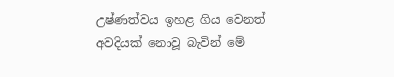උෂ්ණත්වය ඉහළ ගිය වෙනත් අවදියක් නොවූ බැවින් මේ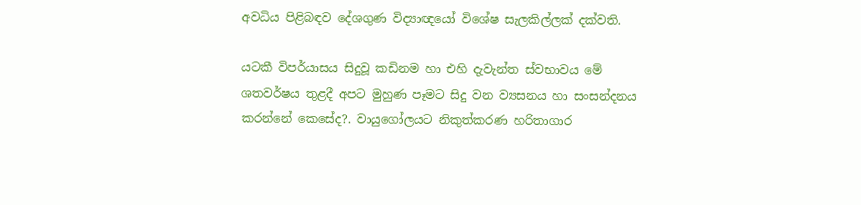අවධිය පිළිබඳව දේශගුණ විද්‍යාඥයෝ විශේෂ සැලකිල්ලක් දක්වති.

යටකී විපර්යාසය සිදුවූ කඩිනම හා එහි දැවැන්ත ස්‍වභාවය මේ ශතවර්ෂය තුළදී අපට මුහුණ පෑමට සිදු වන ව්‍යසනය හා සංසන්දනය කරන්නේ කෙසේද?. වායුගෝලයට නිකුත්කරණ හරිතාගාර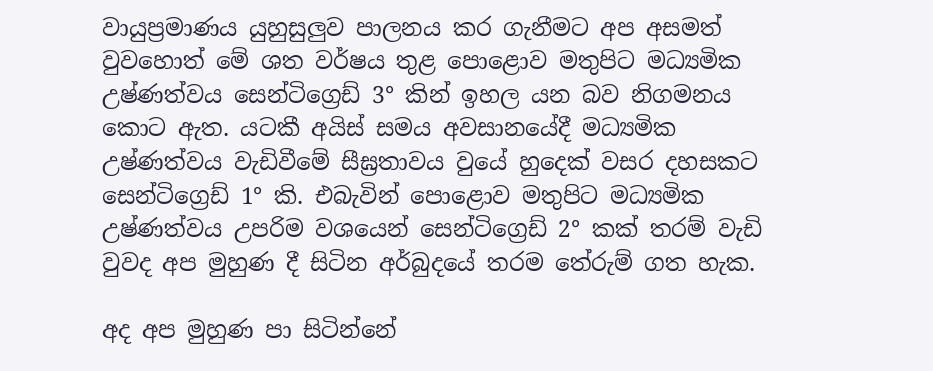වායුප්‍රමාණය යුහුසුලුව පාලනය කර ගැනීමට අප අසමත් වුවහොත් මේ ශත වර්ෂය තුළ පොළොව මතුපිට මධ්‍යමික උෂ්ණත්වය සෙන්ටිග්‍රෙඩ් 3° කින් ඉහල යන බව නිගමනය කොට ඇත. යටකී අයිස් සමය අවසානයේදී මධ්‍යමික උෂ්ණත්වය වැඩිවීමේ සීඝ්‍රතාවය වුයේ හුදෙක් වසර දහසකට සෙන්ටිග්‍රෙඩ් 1° කි. එබැවින් පොළොව මතුපිට මධ්‍යමික උෂ්ණත්වය උපරිම වශයෙන් සෙන්ටිග්‍රෙඩ් 2° කක් තරම් වැඩි වුවද අප මුහුණ දී සිටින අර්බුදයේ තරම තේරුම් ගත හැක.

අද අප මුහුණ පා සිටින්නේ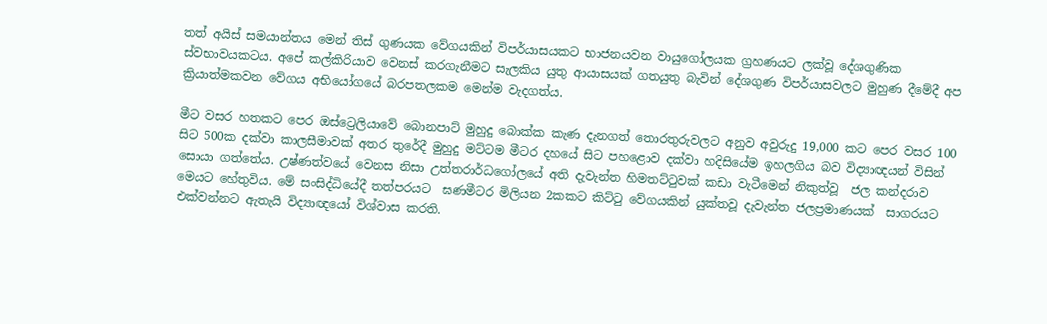තත් අයිස් සමයාන්තය මෙන් තිස් ගුණයක වේගයකින් විපර්යාසයකට භාජනයවන වායුගෝලයක ග්‍රහණයට ලක්වූ දේශගුණික ස්‍වභාවයකටය. අපේ කල්කිරියාව වෙනස් කරගැනීමට සැලකිය යුතු ආයාසයක් ගතයුතු බැවින් දේශගුණ විපර්යාසවලට මුහුණ දීමේදී අප ක්‍රියාත්මකවන වේගය අභියෝගයේ බරපතලකම මෙන්ම වැදගත්ය.

මීට වසර හතකට පෙර ඔස්ට්‍රෙලියාවේ බොනපාට් මුහුදු බොක්ක කැණ දැනගත් තොරතුරුවලට අනුව අවුරුදු 19,000 කට පෙර වසර 100 සිට 500ක දක්වා කාලසීමාවක් අතර තුරේදී මුහුදු මට්ටම මීටර දහයේ සිට පහළොව දක්වා හදිසියේම ඉහලගිය බව විද්‍යාඥයන් විසින් සොයා ගත්තේය. උෂ්ණත්වයේ වෙනස නිසා උත්තරාර්ධගෝලයේ අති දැවැන්ත හිමතට්ටුවක් කඩා වැටීමෙන් නිකුත්වූ  ජල කන්දරාව මෙයට හේතුවිය. මේ සංසිද්ධියේදී තත්පරයට  ඝණමීටර මිලියන 2කකට කිට්ටු වේගයකින් යුක්තවූ දැවැන්ත ජලප්‍රමාණයක්  සාගරයට එක්වන්නට ඇතැයි විද්‍යාඥයෝ විශ්වාස කරති.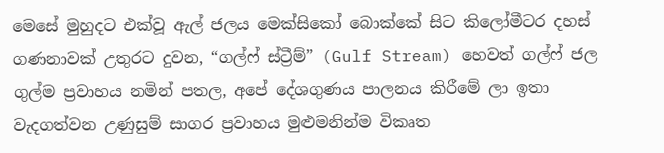මෙසේ මුහුදට එක්වූ ඇල් ජලය මෙක්සිකෝ බොක්කේ සිට කිලෝමීටර දහස් ගණනාවක් උතුරට දුවන, “ගල්ෆ් ස්ට්‍රීම්” (Gulf Stream) හෙවත් ගල්ෆ් ජල ගුල්ම ප්‍රවාහය නමින් පතල, අපේ දේශගුණය පාලනය කිරීමේ ලා ඉතා වැදගත්වන උණුසුම් සාගර ප්‍රවාහය මුළුමනින්ම විකෘත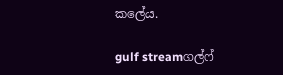කලේය.

gulf streamගල්ෆ්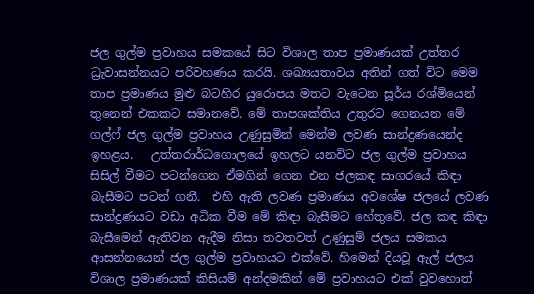ජල ගුල්ම ප්‍රවාහය සමකයේ සිට විශාල තාප ප්‍රමාණයක් උත්තර ධ්‍රැවාසන්නයට පරිවහණය කරයි. ශඛ්‍යයතාවය අතින් ගත් විට මෙම තාප ප්‍රමාණය මුළු බටහිර යුරොපය මතට වැටෙන සූර්ය රශ්මියෙන් තුනෙන් එකකට සමානවේ. මේ තාපශක්තිය උතුරට ගෙනයන මේ ගල්‍ෆ් ජල ගුල්ම ප්‍රවාහය උණුසුමින් මෙන්ම ලවණ සාන්ද්‍රණයෙන්ද ඉහළය.   උත්තරාර්ධගොලයේ ඉහලට යනවිට ජල ගුල්ම ප්‍රවාහය සිසිල් වීමට පටන්ගෙන ඒමගින් ගෙන එන ජලකඳ සාගරයේ කිඳා බැසීමට පටන් ගනී.  එහි ඇති ලවණ ප්‍රමාණය අවශේෂ ජලයේ ලවණ සාන්ද්‍රණයට වඩා අධික වීම මේ කිඳා බැසීමට හේතුවේ. ජල කඳ කිඳා බැසීමෙන් ඇතිවන ඇදීම ‍නිසා තවතවත් උණුසුම් ජලය සමකය ආසන්නයෙන් ජල ගුල්ම ප්‍රවාහයට එක්වේ. හිමෙන් දියවූ ඇල් ජලය විශාල ප්‍රමාණයක් කිසියම් අන්දමකින් මේ ප්‍රවාහයට එක් වුවහොත්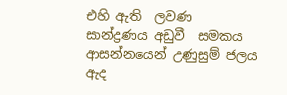එහි ඇති  ලවණ සාන්ද්‍රණය අඩුවී  සමකය ආසන්නයෙන් උණුසුම් ජලය ඇද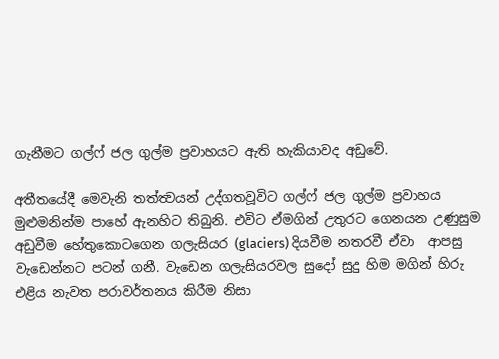ගැනීමට ගල්‍ෆ් ජල ගුල්ම ප්‍රවාහයට ඇති හැකියාවද අඩුවේ.

අතීතයේදී මෙවැනි තත්ත්‍වයන් උද්ගතවූවිට ගල්ෆ් ජල ගුල්ම ප්‍රවාහය මුළුමනින්ම පාහේ ඇනහිට තිබුනි. එවිට ඒමගින් උතුරට ගෙනයන උණුසුම අඩුවීම හේතුකොටගෙන ගලැසියර (glaciers) දියවීම නතරවී ඒවා  ආපසු වැඩෙන්නට පටන් ගනී. වැඩෙන ගලැසියරවල සුදෝ සුදු හිම මගින් හිරු එළිය නැවත පරාවර්තනය කිරීම නිසා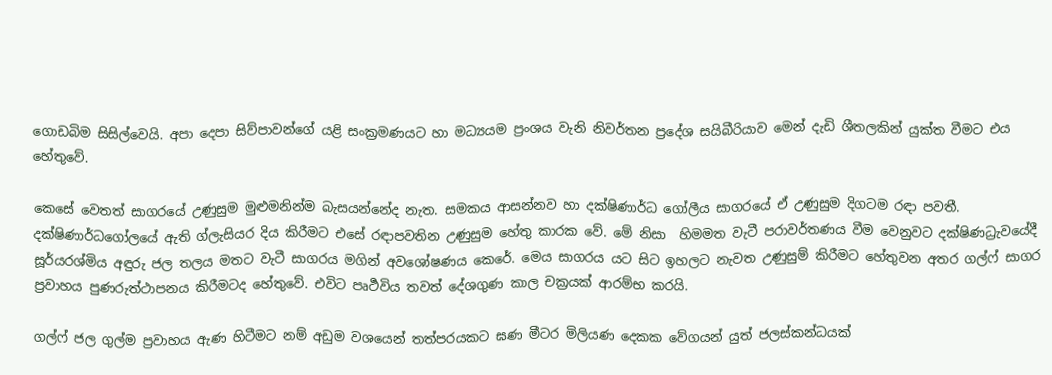ගොඩබිම සිසිල්වෙයි. අපා දෙපා සිව්පාවන්ගේ යළි සංක්‍රමණයට හා මධ්‍යයම ප්‍රංශය වැනි නිවර්තන ප්‍රදේශ සයිබීරියාව මෙන් දැඩි ශීතලකින් යුක්ත වීමට එය හේතුවේ.

කෙසේ වෙතත් සාගරයේ උණුසුම මුළුමනින්ම බැසයන්නේද නැත. සමකය ආසන්නව හා දක්ෂිණාර්ධ ගෝලීය සාගරයේ ඒ උණුසුම දිගටම රඳා පවතී. දක්ෂිණාර්ධගෝලයේ ඇති ග්ලැසියර දිය කිරීමට එසේ රඳාපවතින උණුසුම හේතු කාරක වේ. මේ නිසා  හිමමත වැටී පරාවර්තණය වීම වෙනුවට දක්ෂිණධ්‍රැවයේදී සූර්යරශ්මිය අඳුරු ජල තලය මතට වැටී සාගරය මගින් අවශෝෂණය කෙරේ. මෙය සාගරය යට සිට ඉහලට නැවත උණුසුම් කිරීමට හේතුවන අතර ගල්ෆ් සාගර ප්‍රවාහය පුණරුත්ථාපනය කිරීමටද හේතුවේ. එවිට පෘර්‍ථවිය තවත් දේශගුණ කාල චක්‍රයක් ආරම්භ කරයි.

ගල්ෆ් ජල ගුල්ම ප්‍රවාහය ඇණ හිටීමට නම් අඩුම වශයෙන් තත්පරයකට ඝණ මීටර මිලියණ දෙකක වේගයන් යුත් ජලස්කන්ධයක්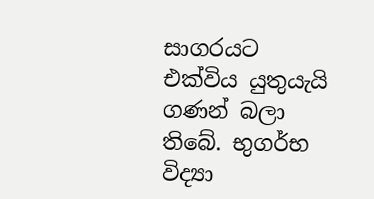සාගරයට එක්විය යුතුයැයි ගණන් බලා තිබේ. භුගර්භ විද්‍යා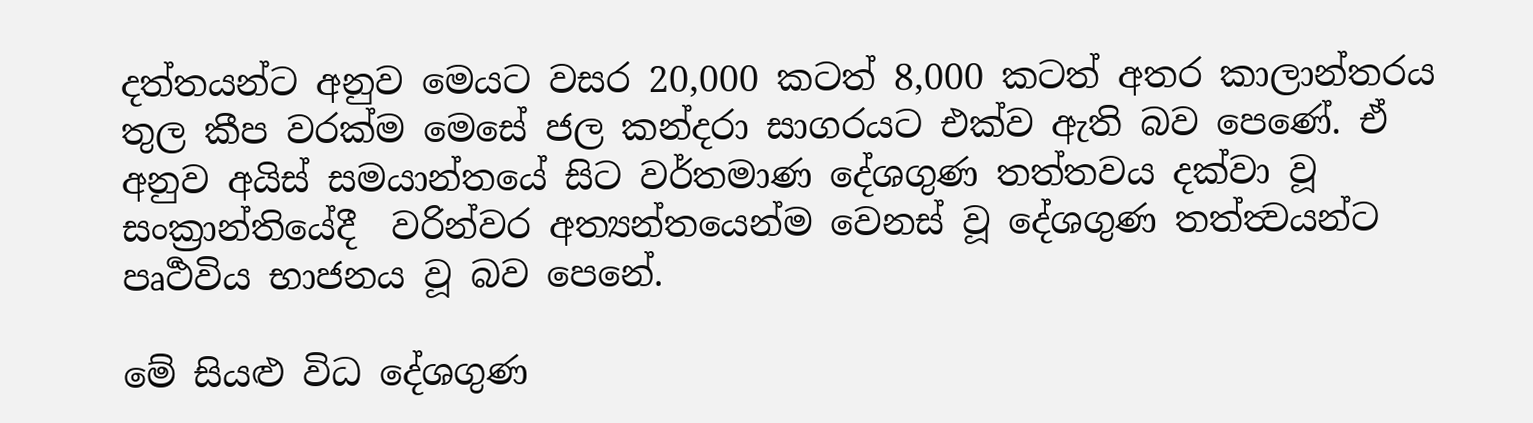දත්තයන්ට අනුව මෙයට වසර 20,000 කටත් 8,000 කටත් අතර කාලාන්තරය තුල කීප වරක්ම මෙසේ ජල කන්දරා සාගරයට එක්ව ඇති බව පෙණේ. ඒ අනුව අයිස් සමයාන්තයේ සිට වර්තමාණ දේශගුණ තත්තවය දක්වා වූ සංක්‍රාන්තියේදී  වරින්වර අත්‍යන්තයෙන්ම වෙනස් වූ දේශගුණ තත්ත්‍වයන්ට පෘර්‍ථවිය භාජනය වූ බව පෙනේ.

මේ සියළු විධ දේශගුණ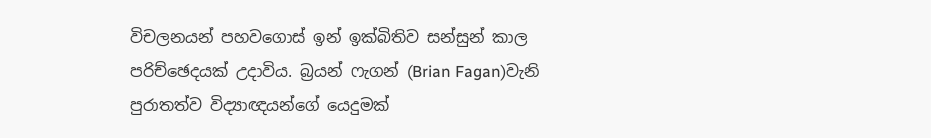විචලනයන් පහවගොස් ඉන් ඉක්බිතිව සන්සුන් කාල පරිච්ඡෙදයක් උදාවිය. බ්‍රයන් ෆැගන් (Brian Fagan)වැනි  පුරාතත්ව විද්‍යාඥයන්ගේ යෙදුමක්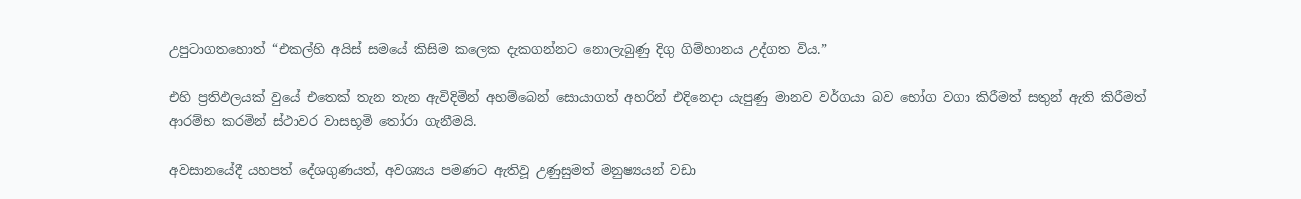උපුටාගතහොත් “එකල්හි අයිස් සමයේ කිසිම කලෙක දැකගන්නට නොලැබුණු දිගු ගිම්හානය උද්ගත විය.”

එහි ප්‍රතිඵලයක් වුයේ එතෙක් තැන තැන ඇවිදිමින් අහම්බෙන් සොයාගත් අහරින් එදිනෙදා යැපුණු මානව වර්ගයා බව භෝග වගා කිරීමත් සතුන් ඇති කිරීමත් ආරම්භ කරමින් ස්ථාවර වාසභූමි තෝරා ගැනීමයි.

අවසානයේදී යහපත් දේශගුණයත්, අවශ්‍යය පමණට ඇතිවූ උණුසුමත් මනුෂ්‍යයන් වඩා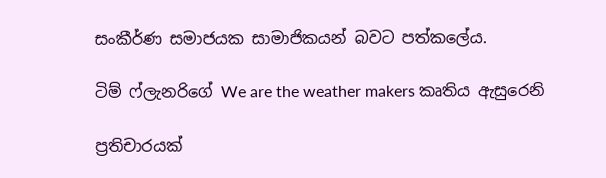සංකීර්ණ සමාජයක සාමාජිකයන් බවට පත්කලේය.

ටිම් ෆ්ලැනරිගේ We are the weather makers කෘතිය ඇසුරෙනි

ප්‍රතිචාරයක්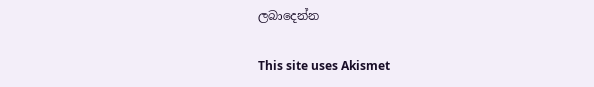ලබාදෙන්න

This site uses Akismet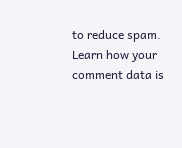to reduce spam. Learn how your comment data is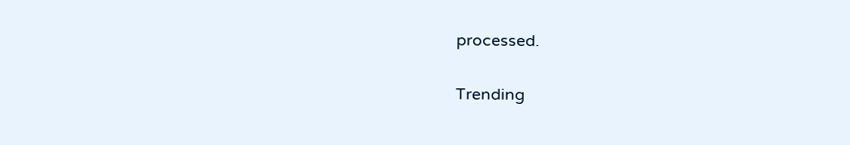processed.

Trending